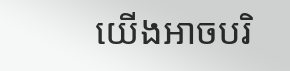យើងអាចបរិ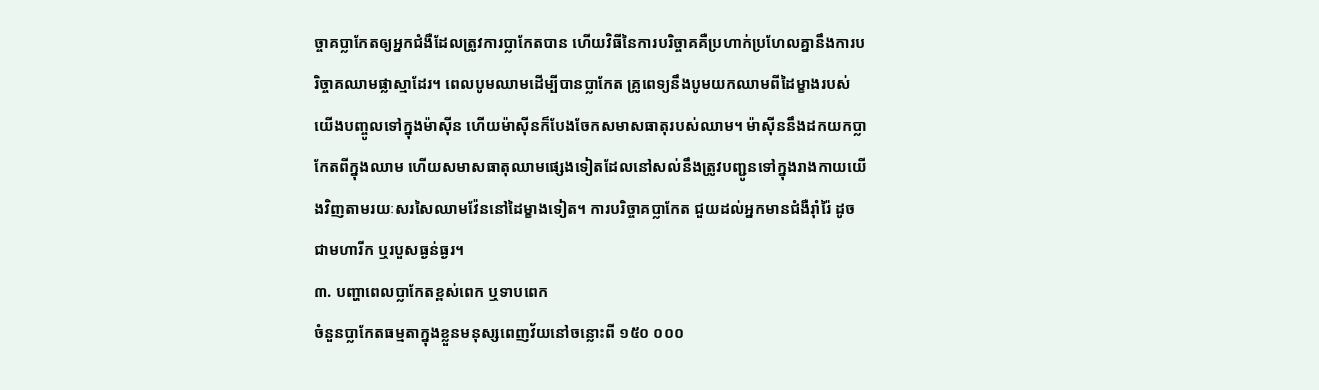ច្ចាគប្លាកែតឲ្យអ្នកជំងឺដែលត្រូវការប្លាកែតបាន ហើយវិធីនៃការបរិច្ចាគគឺប្រហាក់ប្រហែលគ្នានឹងការបរិច្ចាគឈាមផ្លាស្មាដែរ។ ពេលបូមឈាមដើម្បីបានប្លាកែត គ្រូពេទ្យនឹងបូមយកឈាមពីដៃម្ខាងរបស់យើងបញ្ចូលទៅក្នុងម៉ាស៊ីន ហើយម៉ាស៊ីនក៏បែងចែកសមាសធាតុរបស់ឈាម។ ម៉ាស៊ីននឹងដកយកប្លាកែតពីក្នុងឈាម ហើយសមាសធាតុឈាមផ្សេងទៀតដែលនៅសល់នឹងត្រូវបញ្ជូនទៅក្នុងរាងកាយយើងវិញតាមរយៈសរសៃឈាមវ៉ែននៅដៃម្ខាងទៀត។ ការបរិច្ចាគប្លាកែត ជួយដល់អ្នកមានជំងឺរ៉ាំរ៉ៃ ដូចជាមហារីក ឬរបួសធ្ងន់ធ្ងរ។
៣. បញ្ហាពេលប្លាកែតខ្ពស់ពេក ឬទាបពេក
ចំនួនប្លាកែតធម្មតាក្នុងខ្លួនមនុស្សពេញវ័យនៅចន្លោះពី ១៥០ ០០០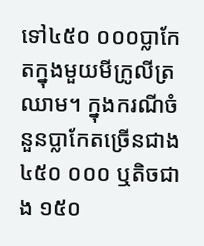ទៅ៤៥០ ០០០ប្លាកែតក្នុងមួយមីក្រូលីត្រឈាម។ ក្នុងករណីចំនួនប្លាកែតច្រើនជាង ៤៥០ ០០០ ឬតិចជាង ១៥០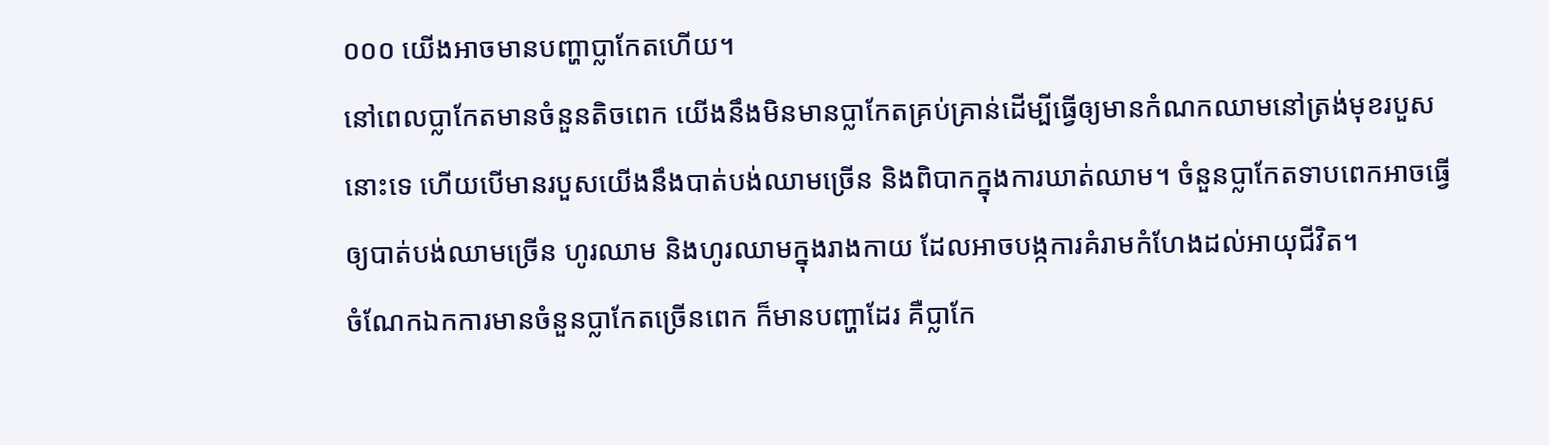០០០ យើងអាចមានបញ្ហាប្លាកែតហើយ។
នៅពេលប្លាកែតមានចំនួនតិចពេក យើងនឹងមិនមានប្លាកែតគ្រប់គ្រាន់ដើម្បីធ្វើឲ្យមានកំណកឈាមនៅត្រង់មុខរបួសនោះទេ ហើយបើមានរបួសយើងនឹងបាត់បង់ឈាមច្រើន និងពិបាកក្នុងការឃាត់ឈាម។ ចំនួនប្លាកែតទាបពេកអាចធ្វើឲ្យបាត់បង់ឈាមច្រើន ហូរឈាម និងហូរឈាមក្នុងរាងកាយ ដែលអាចបង្កការគំរាមកំហែងដល់អាយុជីវិត។
ចំណែកឯកការមានចំនួនប្លាកែតច្រើនពេក ក៏មានបញ្ហាដែរ គឺប្លាកែ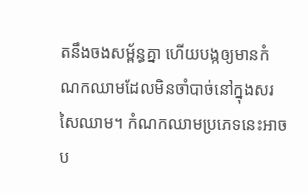តនឹងចងសម្ព័ន្ធគ្នា ហើយបង្កឲ្យមានកំណកឈាមដែលមិនចាំបាច់នៅក្នុងសរសៃឈាម។ កំណកឈាមប្រភេទនេះអាចប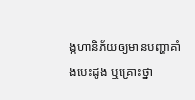ង្កហានិភ័យឲ្យមានបញ្ហាគាំងបេះដូង ឬគ្រោះថ្នា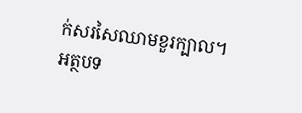ក់សរសៃឈាមខួរក្បាល។
អត្ថបទ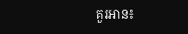គួរអាន៖